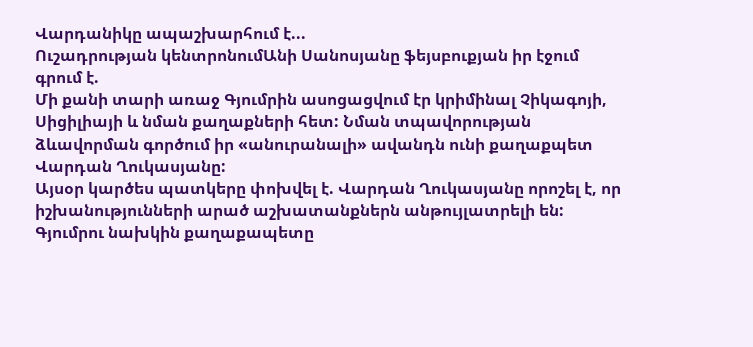Վարդանիկը ապաշխարհում է...
Ուշադրության կենտրոնումԱնի Սանոսյանը ֆեյսբուքյան իր էջում գրում է.
Մի քանի տարի առաջ Գյումրին ասոցացվում էր կրիմինալ Չիկագոյի, Սիցիլիայի և նման քաղաքների հետ: Նման տպավորության ձևավորման գործում իր «անուրանալի» ավանդն ունի քաղաքպետ Վարդան Ղուկասյանը:
Այսօր կարծես պատկերը փոխվել է. Վարդան Ղուկասյանը որոշել է, որ իշխանությունների արած աշխատանքներն անթույլատրելի են: Գյումրու նախկին քաղաքապետը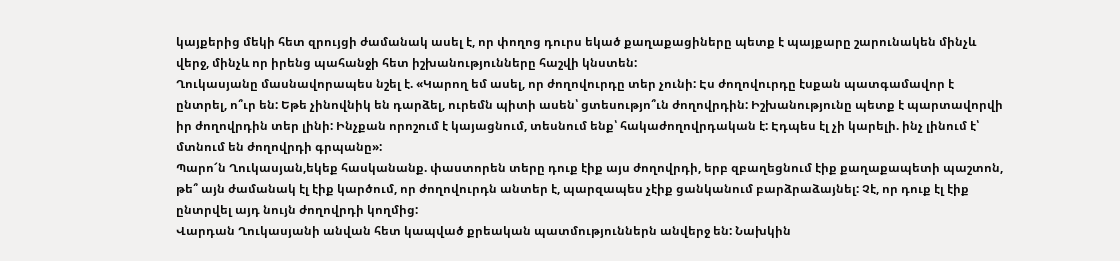կայքերից մեկի հետ զրույցի ժամանակ ասել է, որ փողոց դուրս եկած քաղաքացիները պետք է պայքարը շարունակեն մինչև վերջ, մինչև որ իրենց պահանջի հետ իշխանությունները հաշվի կնստեն:
Ղուկասյանը մասնավորապես նշել է. «Կարող եմ ասել, որ ժողովուրդը տեր չունի: Էս ժողովուրդը էսքան պատգամավոր է ընտրել, ո՞ւր են: Եթե չինովնիկ են դարձել, ուրեմն պիտի ասեն՝ ցտեսությո՞ւն ժողովրդին: Իշխանությունը պետք է պարտավորվի իր ժողովրդին տեր լինի: Ինչքան որոշում է կայացնում, տեսնում ենք՝ հակաժողովրդական է: Էդպես էլ չի կարելի. ինչ լինում է՝ մտնում են ժողովրդի գրպանը»:
Պարո՜ն Ղուկասյան,եկեք հասկանանք. փաստորեն տերը դուք էիք այս ժողովրդի, երբ զբաղեցնում էիք քաղաքապետի պաշտոն, թե՞ այն ժամանակ էլ էիք կարծում, որ ժողովուրդն անտեր է, պարզապես չէիք ցանկանում բարձրաձայնել: Չէ, որ դուք էլ էիք ընտրվել այդ նույն ժողովրդի կողմից:
Վարդան Ղուկասյանի անվան հետ կապված քրեական պատմություններն անվերջ են: Նախկին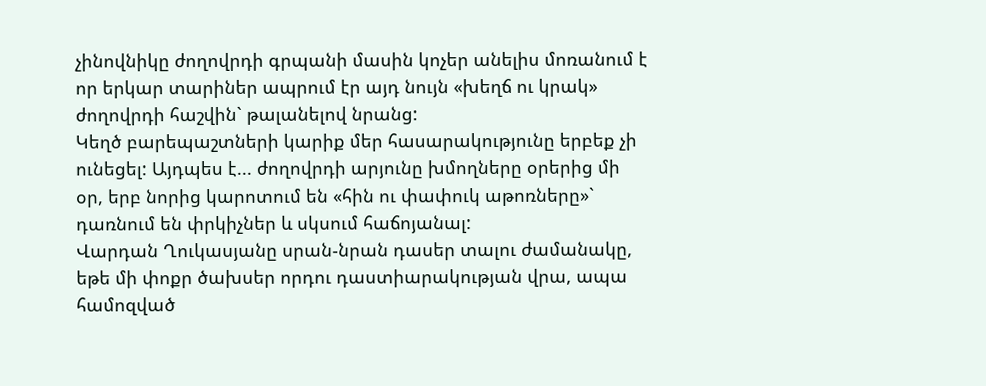չինովնիկը ժողովրդի գրպանի մասին կոչեր անելիս մոռանում է որ երկար տարիներ ապրում էր այդ նույն «խեղճ ու կրակ» ժողովրդի հաշվին` թալանելով նրանց:
Կեղծ բարեպաշտների կարիք մեր հասարակությունը երբեք չի ունեցել: Այդպես է... ժողովրդի արյունը խմողները օրերից մի օր, երբ նորից կարոտում են «հին ու փափուկ աթոռները»` դառնում են փրկիչներ և սկսում հաճոյանալ:
Վարդան Ղուկասյանը սրան-նրան դասեր տալու ժամանակը, եթե մի փոքր ծախսեր որդու դաստիարակության վրա, ապա համոզված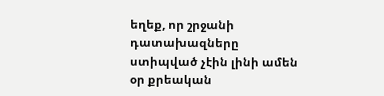եղեք, որ շրջանի դատախազները ստիպված չէին լինի ամեն օր քրեական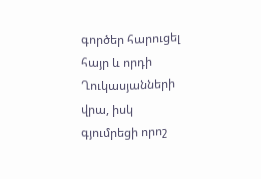գործեր հարուցել հայր և որդի Ղուկասյանների վրա, իսկ գյումրեցի որոշ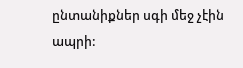ընտանիքներ սգի մեջ չէին ապրի: